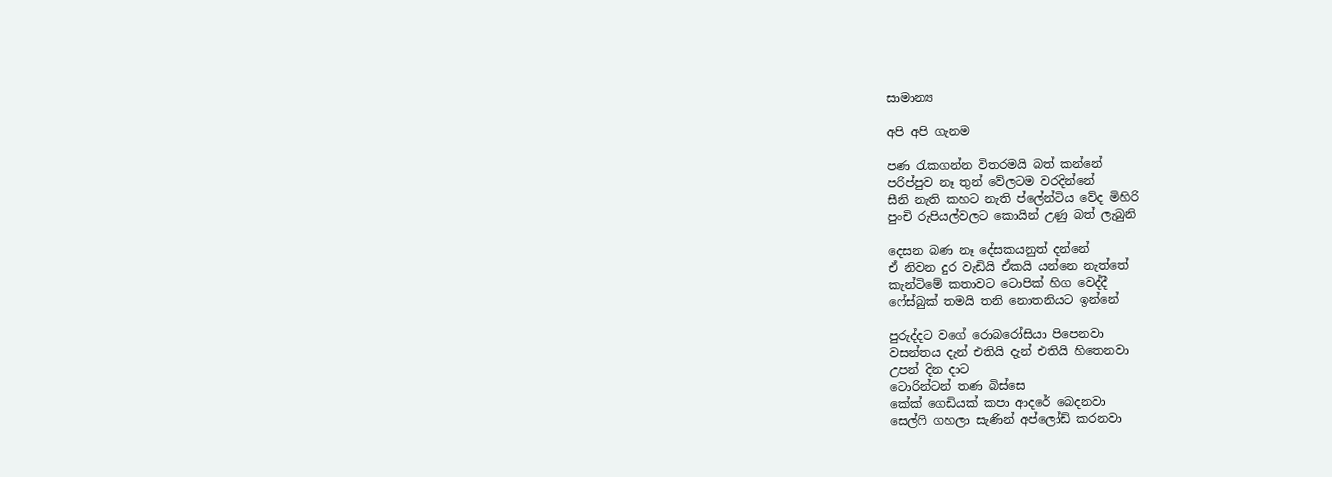සාමාන්‍ය

අපි අපි ගැනම

පණ රැකගන්න විතරමයි බත් කන්නේ
පරිප්පුව නෑ තුන් වේලටම වරදින්නේ
සීනි නැති කහට නැති ප්ලේන්ටිය වේද මිහිරි
පුංචි රුපියල්වලට කොයින් උණු බත් ලැබුනි

දෙසන බණ නෑ දේසකයනුත් දන්නේ
ඒ නිවන දුර වැඩියි ඒකයි යන්නෙ නැත්තේ
කැන්ටිමේ කතාවට ටොපික් හිග වෙද්දී
ෆේස්බුක් තමයි තනි නොතනියට ඉන්නේ

පුරුද්දට වගේ රොබරෝසියා පිපෙනවා
වසන්තය දැන් එතියි දැන් එතියි හිතෙනවා
උපන් දින දාට
ටොරින්ටන් තණ බිස්සෙ
කේක් ගෙඩියක් කපා ආදරේ බෙදනවා
සෙල්ෆි ගහලා සැණින් අප්ලෝඩ් කරනවා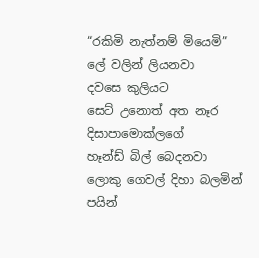“රකිමි නැත්නම් මියෙමි”
ලේ වලින් ලියනවා
දවසෙ කුලියට
සෙට් උනොත් අත නෑර
දිසාපාමොක්ලගේ
හෑන්ඩ් බිල් බෙදනවා
ලොකු ගෙවල් දිහා බලමින් පයින්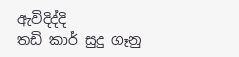ඇවිදිද්දි
තඩි කාර් සුදු ගෑනු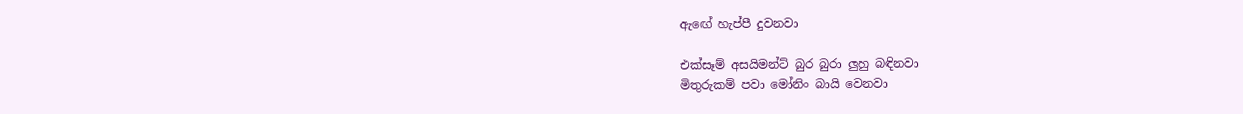ඇඟේ හැප්පී දුවනවා

එක්සෑම් අසයිමන්ට් බුර බුරා ලුහු බඳිනවා
මිතුරුකම් පවා මෝනිං බායි වෙනවා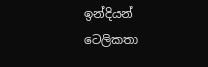ඉන්දියන් ටෙලිකතා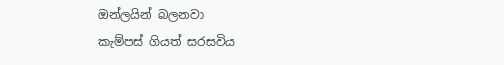ඔන්ලයින් බලනවා
කැම්පස් ගියත් සරසවිය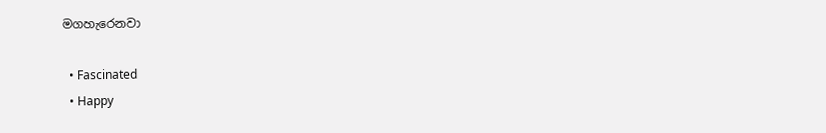මගහැරෙනවා

  • Fascinated
  • Happy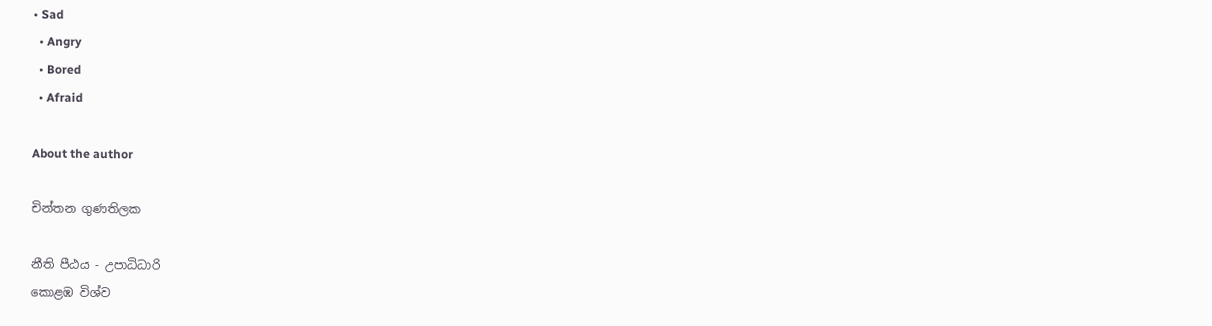• Sad
  • Angry
  • Bored
  • Afraid

About the author

චින්තන ගුණතිලක

නීති පීඨය - උපාධිධාරි
කොළඹ විශ්ව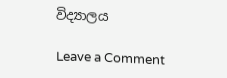විද්‍යාලය

Leave a Comment